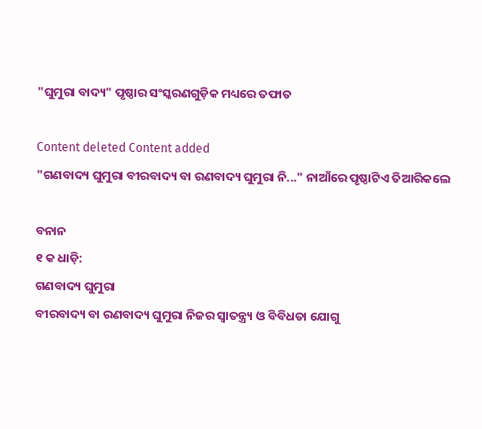"ଘୁମୁରା ବାଦ୍ୟ" ପୃଷ୍ଠାର ସଂସ୍କରଣ‌ଗୁଡ଼ିକ ମଧ୍ୟରେ ତଫାତ

Content deleted Content added
"ଗଣବାଦ୍ୟ ଘୁମୁରା ବୀରବାଦ୍ୟ ବା ରଣବାଦ୍ୟ ଘୁମୁରା ନି..." ନାଆଁରେ ପୃଷ୍ଠାଟିଏ ତିଆରିକଲେ

ବନାନ
୧ କ ଧାଡ଼ି:
ଗଣବାଦ୍ୟ ଘୁମୁରା
ବୀରବାଦ୍ୟ ବା ରଣବାଦ୍ୟ ଘୁମୁରା ନିଜର ସ୍ଵାତନ୍ତ୍ର୍ୟ ଓ ବିବିଧତା ଯୋଗୁ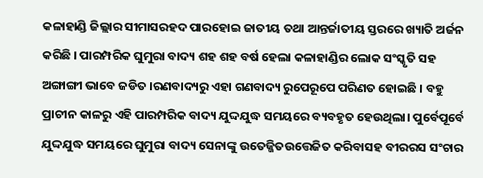କଳାହାଣ୍ଡି ଜିଲ୍ଲାର ସୀମାସରହଦ ପାରହୋଇ ଜାତୀୟ ତଥା ଆନ୍ତର୍ଜାତୀୟ ସ୍ତରରେ ଖ୍ୟାତି ଅର୍ଜନ କରିଛି । ପାରମ୍ପରିକ ଘୁମୁରା ବାଦ୍ୟ ଶହ ଶହ ବର୍ଷ ହେଲା କଳାହାଣ୍ଡିର ଲୋକ ସଂସ୍କୃତି ସହ ଅଙ୍ଗାଙ୍ଗୀ ଭାବେ ଜଡିତ ।ରଣବାଦ୍ୟରୁ ଏହା ଗଣବାଦ୍ୟ ରୁପେରୂପେ ପରିଣତ ହୋଇଛି । ବହୁ ପ୍ରାଚୀନ କାଳରୁ ଏହି ପାରମ୍ପରିକ ବାଦ୍ୟ ଯୁଦ୍ଦଯୁଦ୍ଧ ସମୟରେ ବ୍ୟବହୃତ ହେଉଥିଲା। ପୁର୍ବେପୂର୍ବେ ଯୁଦ୍ଦଯୁଦ୍ଧ ସମୟରେ ଘୁମୁରା ବାଦ୍ୟ ସେନାଙ୍କୁ ଉତେଜ୍ଜିତଉତ୍ତେଜିତ କରିବାସହ ବୀରରସ ସଂଚାର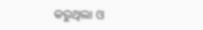କରୁଥିଲା ଓ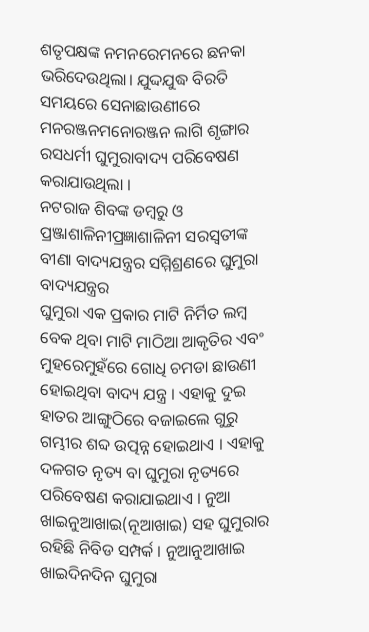ଶତୃପକ୍ଷଙ୍କ ନମନରେମନରେ ଛନକା ଭରିଦେଉଥିଲା। ଯୁଦ୍ଦଯୁଦ୍ଧ ବିରତି ସମୟରେ ସେନାଛାଉଣୀରେ ମନରଞ୍ଜନମନୋରଞ୍ଜନ ଲାଗି ଶୃଙ୍ଗାର ରସଧର୍ମୀ ଘୁମୁରାବାଦ୍ୟ ପରିବେଷଣ କରାଯାଉଥିଲା ।
ନଟରାଜ ଶିବଙ୍କ ଡମ୍ବରୁ ଓ ପ୍ରଞ୍ଜାଶାଳିନୀପ୍ରଜ୍ଞାଶାଳିନୀ ସରସ୍ଵତୀଙ୍କ ବୀଣା ବାଦ୍ୟଯନ୍ତ୍ରର ସମ୍ମିଶ୍ରଣରେ ଘୁମୁରା ବାଦ୍ୟଯନ୍ତ୍ରର
ଘୁମୁରା ଏକ ପ୍ରକାର ମାଟି ନିର୍ମିତ ଲମ୍ବ ବେକ ଥିବା ମାଟି ମାଠିଆ ଆକୃତିର ଏବଂ ମୁହରେମୁହଁରେ ଗୋଧି ଚମଡା ଛାଉଣୀ ହୋଇଥିବା ବାଦ୍ୟ ଯନ୍ତ୍ର । ଏହାକୁ ଦୁଇ ହାତର ଆଙ୍ଗୁଠିରେ ବଜାଇଲେ ଗୁରୁ ଗମ୍ଭୀର ଶବ୍ଦ ଉତ୍ପନ୍ନ ହୋଇଥାଏ । ଏହାକୁ ଦଳଗତ ନୃତ୍ୟ ବା ଘୁମୁରା ନୃତ୍ୟରେ ପରିବେଷଣ କରାଯାଇଥାଏ । ନୁଆ ଖାଇନୁଆଖାଇ(ନୂଆଖାଇ) ସହ ଘୁମୁରାର ରହିଛି ନିବିଡ ସମ୍ପର୍କ । ନୁଆନୁଆଖାଇ ଖାଇଦିନଦିନ ଘୁମୁରା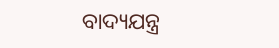ବାଦ୍ୟଯନ୍ତ୍ର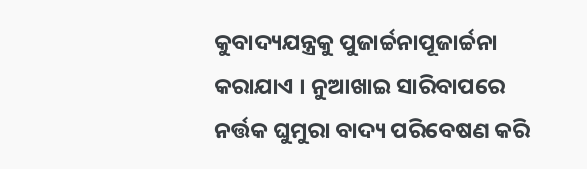କୁବାଦ୍ୟଯନ୍ତ୍ରକୁ ପୁଜାର୍ଚ୍ଚନାପୂଜାର୍ଚ୍ଚନା କରାଯାଏ । ନୁଆଖାଇ ସାରିବାପରେ ନର୍ତ୍ତକ ଘୁମୁରା ବାଦ୍ୟ ପରିବେଷଣ କରି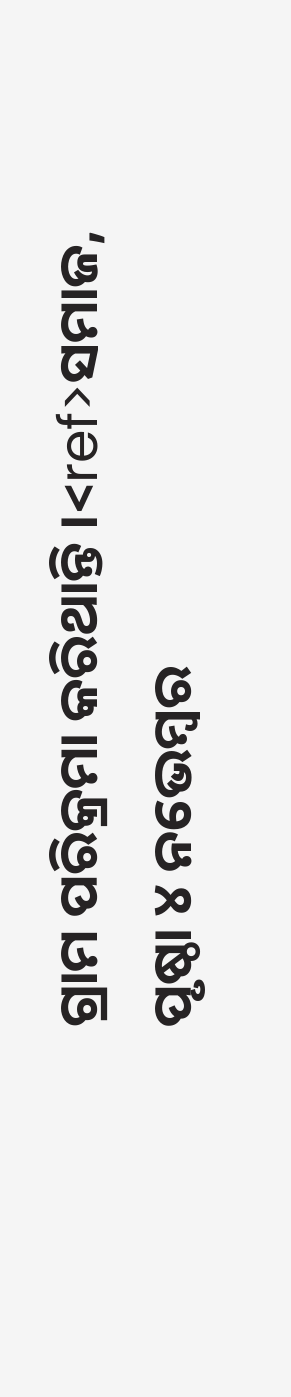ଗ୍ରାମ ପରିକ୍ରମା କରିଥାନ୍ତି ।<ref>ସମାଜ, ପୃଷ୍ଠା ୪ ନଭେମ୍ବର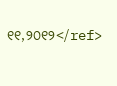୧୧,୨୦୧୨</ref>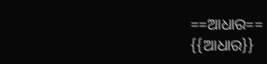==ଆଧାର==
{{ଆଧାର}}